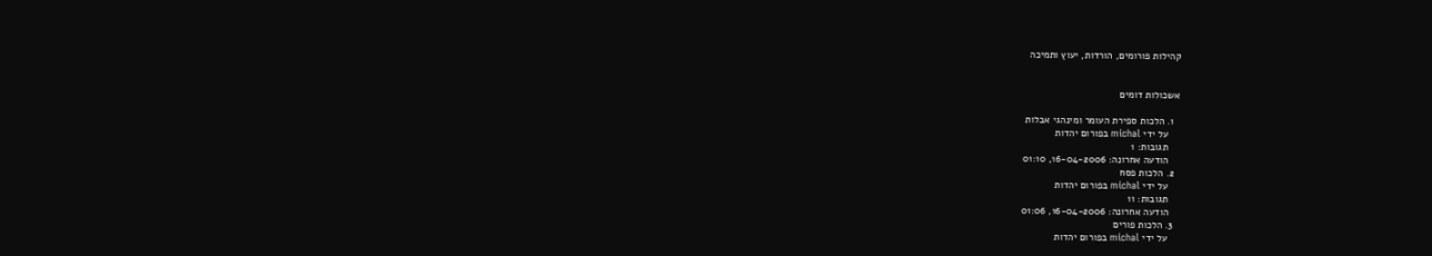קהילות פורומים, הורדות, יעוץ ותמיכה


אשכולות דומים

  1. הלכות ספירת העומר ומינהגי אבלות
    על ידי michal בפורום יהדות
    תגובות: 1
    הודעה אחרונה: 16-04-2006, 01:10
  2. הלכות פסח
    על ידי michal בפורום יהדות
    תגובות: 11
    הודעה אחרונה: 16-04-2006, 01:06
  3. הלכות פורים
    על ידי michal בפורום יהדות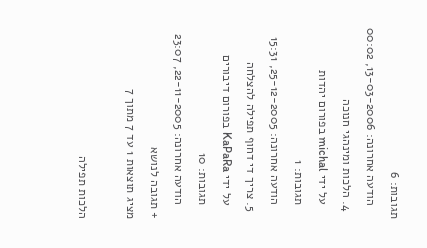תגובות: 6
    הודעה אחרונה: 13-03-2006, 00:02
  4. הלכות ומינהגי חנוכה
    על ידי michal בפורום יהדות
    תגובות: 1
    הודעה אחרונה: 25-12-2005, 15:31
  5. צריך די דחוף תפילה להצלחה
    על ידי KaPaRa בפורום דיבורים
    תגובות: 10
    הודעה אחרונה: 22-11-2005, 23:07
+ תגובה לנושא
מציג תוצאות 1 עד 7 מתוך 7

הלכות תפילה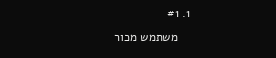1. #1
    משתמש מכור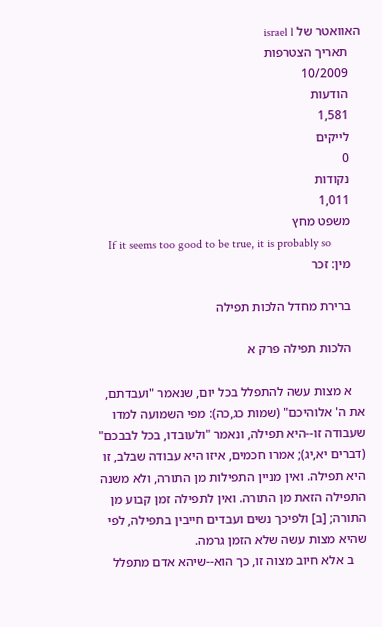האוואטר של israel l
    תאריך הצטרפות
    10/2009
    הודעות
    1,581
    לייקים
    0
    נקודות
    1,011
    משפט מחץ
    If it seems too good to be true, it is probably so
    מין: זכר

    ברירת מחדל הלכות תפילה

    הלכות תפילה פרק א

    א מצות עשה להתפלל בכל יום, שנאמר "ועבדתם, את ה' אלוהיכם" (שמות כג,כה): מפי השמועה למדו שעבודה זו--היא תפילה, ונאמר "ולעובדו, בכל לבבכם" (דברים יא,יג); אמרו חכמים, איזו היא עבודה שבלב, זו היא תפילה. ואין מניין התפילות מן התורה, ולא משנה התפילה הזאת מן התורה. ואין לתפילה זמן קבוע מן התורה; [ב] ולפיכך נשים ועבדים חייבין בתפילה, לפי שהיא מצות עשה שלא הזמן גרמה.
    ב אלא חיוב מצוה זו, כך הוא--שיהא אדם מתפלל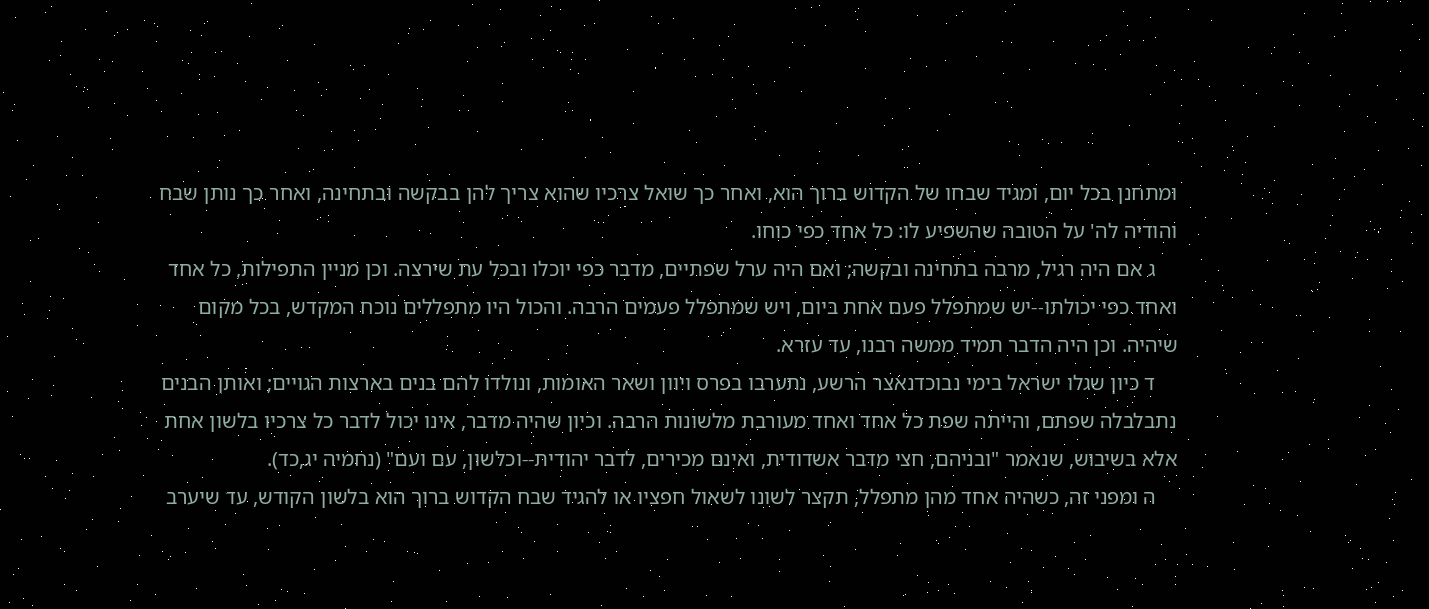ומתחנן בכל יום, ומגיד שבחו של הקדוש ברוך הוא, ואחר כך שואל צרכיו שהוא צריך להן בבקשה ובתחינה, ואחר כך נותן שבח והודיה לה' על הטובה שהשפיע לו: כל אחד כפי כוחו.
    ג אם היה רגיל, מרבה בתחינה ובקשה; ואם היה ערל שפתיים, מדבר כפי יוכלו ובכל עת שירצה. וכן מניין התפילות, כל אחד ואחד כפי יכולתו--יש שמתפלל פעם אחת ביום, ויש שמתפלל פעמים הרבה. והכול היו מתפללים נוכח המקדש, בכל מקום שיהיה. וכן היה הדבר תמיד ממשה רבנו, עד עזרא.
    ד כיון שגלו ישראל בימי נבוכדנאצר הרשע, נתערבו בפרס ויוון ושאר האומות, ונולדו להם בנים בארצות הגויים; ואותן הבנים נתבלבלה שפתם, והייתה שפת כל אחד ואחד מעורבת מלשונות הרבה. וכיון שהיה מדבר, אינו יכול לדבר כל צרכיו בלשון אחת אלא בשיבוש, שנאמר "ובניהם, חצי מדבר אשדודית, ואינם מכירים, לדבר יהודית--וכלשון, עם ועם" (נחמיה יג,כד).
    ה ומפני זה, כשהיה אחד מהן מתפלל, תקצר לשונו לשאול חפציו או להגיד שבח הקדוש ברוך הוא בלשון הקודש, עד שיערב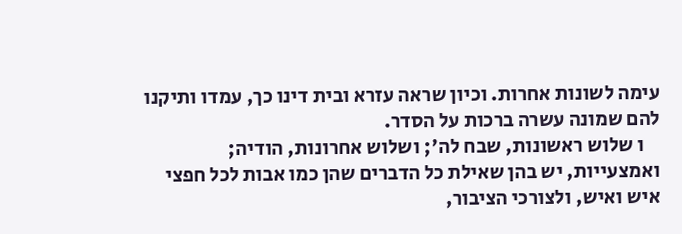עימה לשונות אחרות. וכיון שראה עזרא ובית דינו כך, עמדו ותיקנו להם שמונה עשרה ברכות על הסדר.
    ו שלוש ראשונות, שבח לה'; ושלוש אחרונות, הודיה; ואמצעייות, יש בהן שאילת כל הדברים שהן כמו אבות לכל חפצי איש ואיש, ולצורכי הציבור,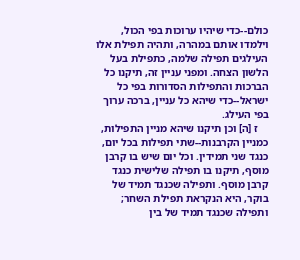כולם--כדי שיהיו ערוכות בפי הכול, וילמדו אותם במהרה, ותהיה תפילת אלו העילגים תפילה שלמה, כתפילת בעל הלשון הצחה. ומפני עניין זה, תיקנו כל הברכות והתפילות הסדורות בפי כל ישראל--כדי שיהא כל עניין, ברכה ערוך בפי העילג.
    ז [ה] וכן תיקנו שיהא מניין התפילות, כמניין הקרבנות--שתי תפילות בכל יום, כנגד שני תמידין. וכל יום שיש בו קרבן מוסף, תיקנו בו תפילה שלישית כנגד קרבן מוסף. ותפילה שכנגד תמיד של בוקר, היא הנקראת תפילת השחר; ותפילה שכנגד תמיד של בין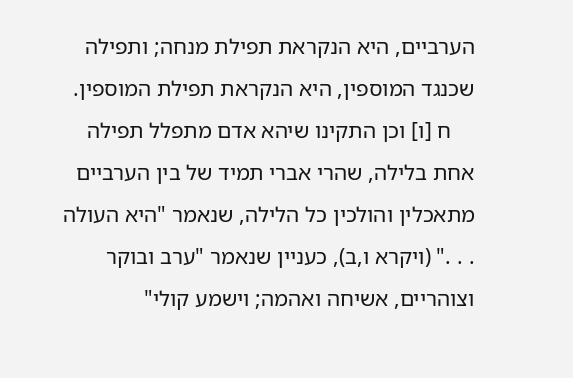הערביים, היא הנקראת תפילת מנחה; ותפילה שכנגד המוספין, היא הנקראת תפילת המוספין.
    ח [ו] וכן התקינו שיהא אדם מתפלל תפילה אחת בלילה, שהרי אברי תמיד של בין הערביים מתאכלין והולכין כל הלילה, שנאמר "היא העולה . . ." (ויקרא ו,ב), כעניין שנאמר "ערב ובוקר וצוהריים, אשיחה ואהמה; וישמע קולי"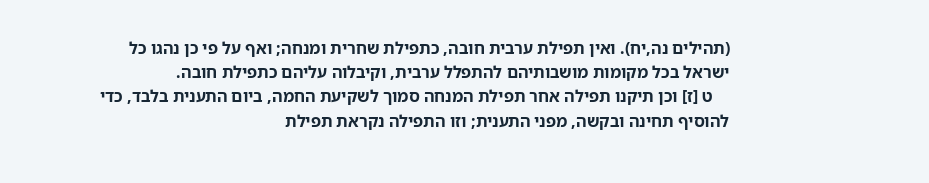(תהילים נה,יח). ואין תפילת ערבית חובה, כתפילת שחרית ומנחה; ואף על פי כן נהגו כל ישראל בכל מקומות מושבותיהם להתפלל ערבית, וקיבלוה עליהם כתפילת חובה.
    ט [ז] וכן תיקנו תפילה אחר תפילת המנחה סמוך לשקיעת החמה, ביום התענית בלבד, כדי להוסיף תחינה ובקשה, מפני התענית; וזו התפילה נקראת תפילת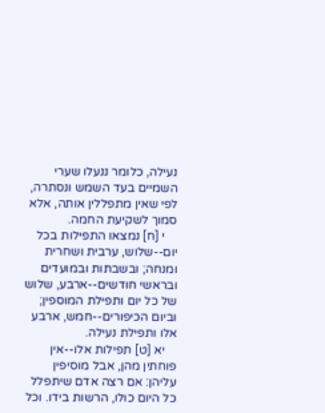נעילה, כלומר ננעלו שערי השמיים בעד השמש ונסתרה, לפי שאין מתפללין אותה, אלא סמוך לשקיעת החמה.
    י [ח] נמצאו התפילות בכל יום--שלוש, ערבית ושחרית ומנחה; ובשבתות ובמועדים ובראשי חודשים--ארבע, שלוש של כל יום ותפילת המוספין; וביום הכיפורים--חמש, ארבע אלו ותפילת נעילה.
    יא [ט] תפילות אלו--אין פוחתין מהן, אבל מוסיפין עליהן: אם רצה אדם שיתפלל כל היום כולו, הרשות בידו. וכל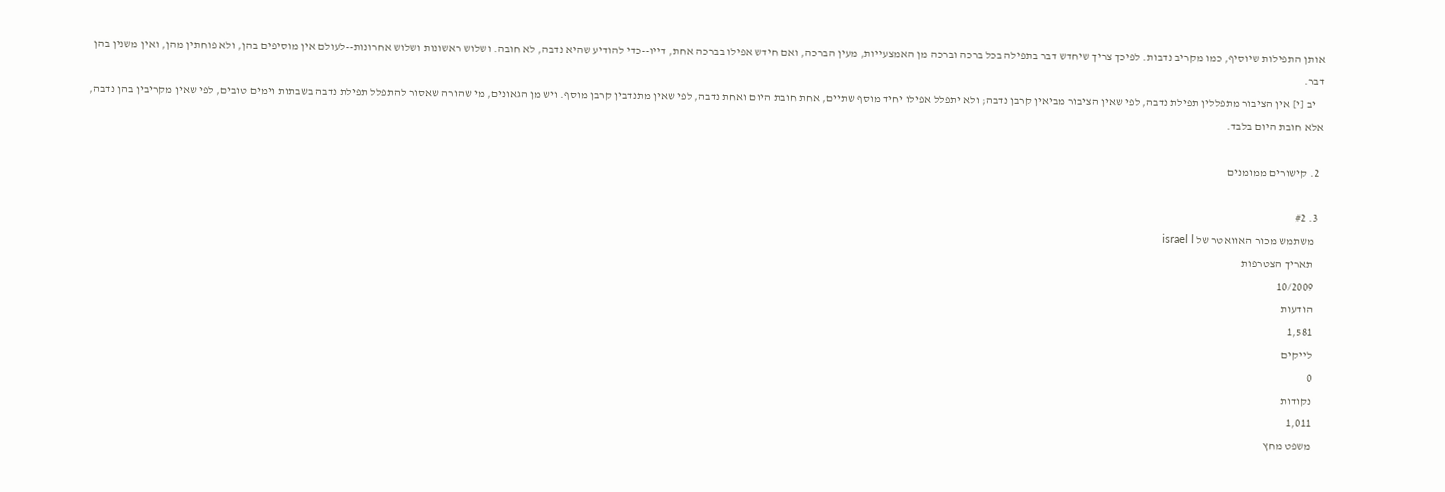אותן התפילות שיוסיף, כמו מקריב נדבות. לפיכך צריך שיחדש דבר בתפילה בכל ברכה וברכה מן האמצעייות, מעין הברכה, ואם חידש אפילו בברכה אחת, דייו--כדי להודיע שהיא נדבה, לא חובה. ושלוש ראשונות ושלוש אחרונות--לעולם אין מוסיפים בהן, ולא פוחתין מהן, ואין משנין בהן דבר.
    יב [י] אין הציבור מתפללין תפילת נדבה, לפי שאין הציבור מביאין קרבן נדבה; ולא יתפלל אפילו יחיד מוסף שתיים, אחת חובת היום ואחת נדבה, לפי שאין מתנדבין קרבן מוסף. ויש מן הגאונים, מי שהורה שאסור להתפלל תפילת נדבה בשבתות וימים טובים, לפי שאין מקריבין בהן נדבה, אלא חובת היום בלבד.

  2. קישורים ממומנים

  3. #2
    משתמש מכור האוואטר של israel l
    תאריך הצטרפות
    10/2009
    הודעות
    1,581
    לייקים
    0
    נקודות
    1,011
    משפט מחץ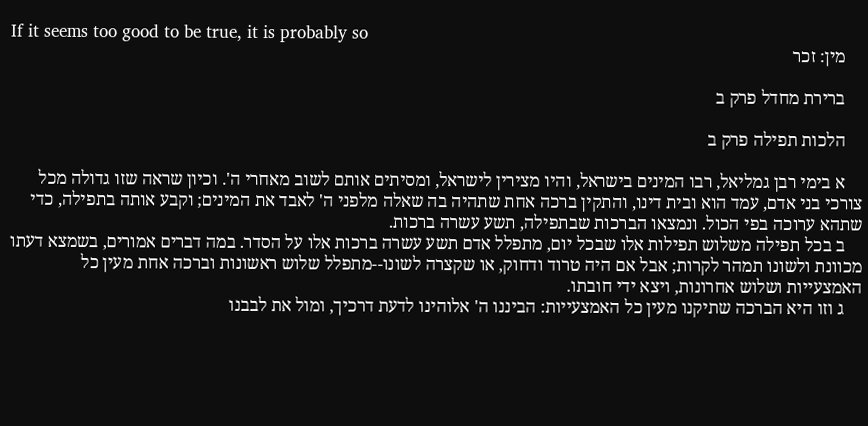If it seems too good to be true, it is probably so
    מין: זכר

    ברירת מחדל פרק ב

    הלכות תפילה פרק ב

    א בימי רבן גמליאל, רבו המינים בישראל, והיו מצירין לישראל, ומסיתים אותם לשוב מאחרי ה'. וכיון שראה שזו גדולה מכל צורכי בני אדם, עמד הוא ובית דינו, והתקין ברכה אחת שתהיה בה שאלה מלפני ה' לאבד את המינים; וקבע אותה בתפילה, כדי שתהא ערוכה בפי הכול. ונמצאו הברכות שבתפילה, תשע עשרה ברכות.
    ב בכל תפילה משלוש תפילות אלו שבכל יום, מתפלל אדם תשע עשרה ברכות אלו על הסדר. במה דברים אמורים, בשמצא דעתו מכוונת ולשונו תמהר לקרות; אבל אם היה טרוד ודחוק, או שקצרה לשונו--מתפלל שלוש ראשונות וברכה אחת מעין כל האמצעייות ושלוש אחרונות, ויצא ידי חובתו.
    ג וזו היא הברכה שתיקנו מעין כל האמצעייות: הביננו ה' אלוהינו לדעת דרכיך, ומול את לבבנו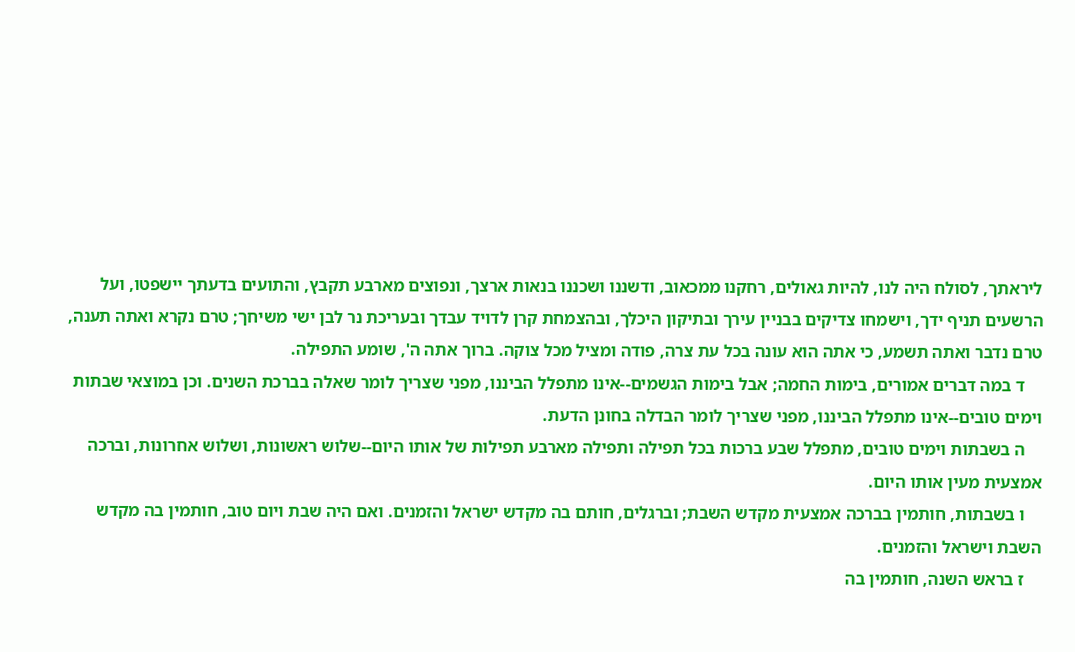ליראתך, לסולח היה לנו, להיות גאולים, רחקנו ממכאוב, ודשננו ושכננו בנאות ארצך, ונפוצים מארבע תקבץ, והתועים בדעתך יישפטו, ועל הרשעים תניף ידך, וישמחו צדיקים בבניין עירך ובתיקון היכלך, ובהצמחת קרן לדויד עבדך ובעריכת נר לבן ישי משיחך; טרם נקרא ואתה תענה, טרם נדבר ואתה תשמע, כי אתה הוא עונה בכל עת צרה, פודה ומציל מכל צוקה. ברוך אתה ה', שומע התפילה.
    ד במה דברים אמורים, בימות החמה; אבל בימות הגשמים--אינו מתפלל הביננו, מפני שצריך לומר שאלה בברכת השנים. וכן במוצאי שבתות וימים טובים--אינו מתפלל הביננו, מפני שצריך לומר הבדלה בחונן הדעת.
    ה בשבתות וימים טובים, מתפלל שבע ברכות בכל תפילה ותפילה מארבע תפילות של אותו היום--שלוש ראשונות, ושלוש אחרונות, וברכה אמצעית מעין אותו היום.
    ו בשבתות, חותמין בברכה אמצעית מקדש השבת; וברגלים, חותם בה מקדש ישראל והזמנים. ואם היה שבת ויום טוב, חותמין בה מקדש השבת וישראל והזמנים.
    ז בראש השנה, חותמין בה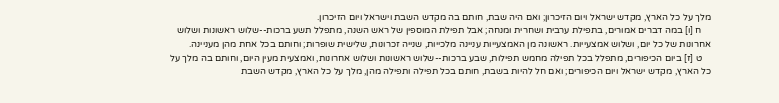מלך על כל הארץ, מקדש ישראל ויום הזיכרון; ואם היה שבת, חותם בה מקדש השבת וישראל ויום הזיכרון.
    ח [ו] במה דברים אמורים, בתפילת ערבית ושחרית ומנחה; אבל תפילת המוספין של ראש השנה, מתפלל תשע ברכות--שלוש ראשונות ושלוש אחרונות של כל יום, ושלוש אמצעייות. ראשונה מן האמצעייות עניינה מלכייות, שנייה זכרונות, שלישית שופרות; וחותם בכל אחת מהן מעניינה.
    ט [ז] ביום הכיפורים, מתפלל בכל תפילה מחמש תפילות, שבע ברכות--שלוש ראשונות ושלוש אחרונות, ואמצעית מעין היום, וחותם בה מלך על כל הארץ, מקדש ישראל ויום הכיפורים; ואם חל להיות בשבת, חותם בכל תפילה ותפילה מהן, מלך על כל הארץ, מקדש השבת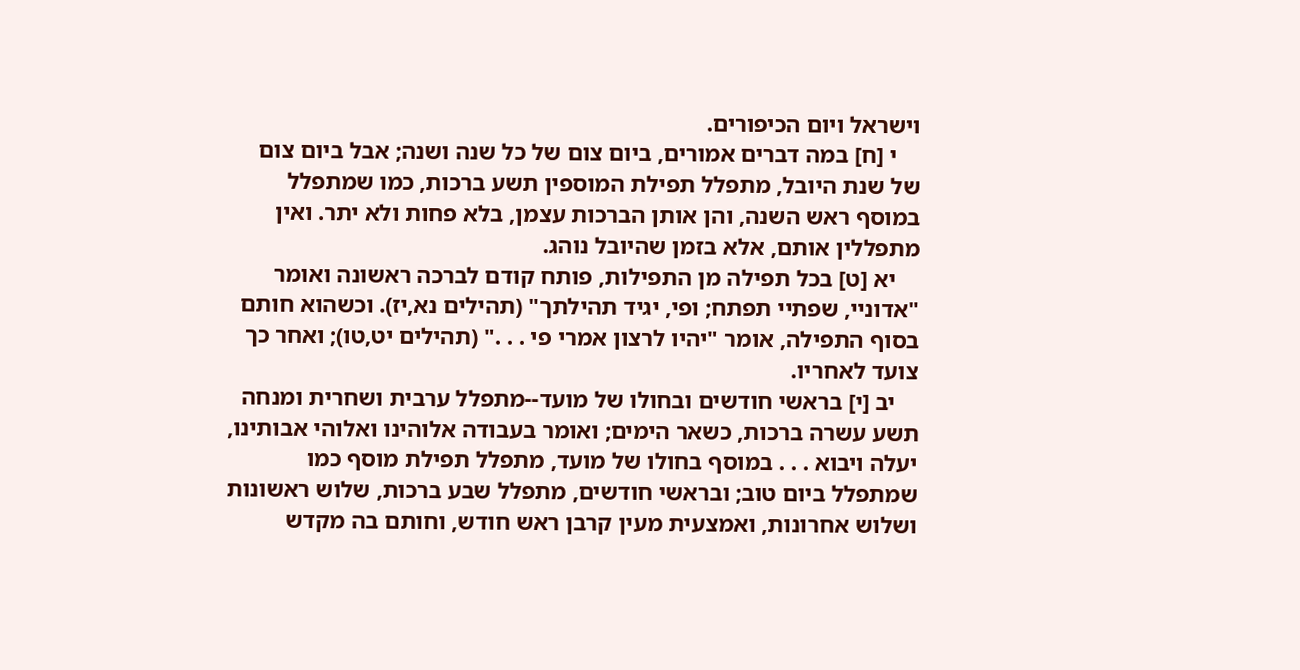וישראל ויום הכיפורים.
    י [ח] במה דברים אמורים, ביום צום של כל שנה ושנה; אבל ביום צום של שנת היובל, מתפלל תפילת המוספין תשע ברכות, כמו שמתפלל במוסף ראש השנה, והן אותן הברכות עצמן, בלא פחות ולא יתר. ואין מתפללין אותם, אלא בזמן שהיובל נוהג.
    יא [ט] בכל תפילה מן התפילות, פותח קודם לברכה ראשונה ואומר "אדוניי, שפתיי תפתח; ופי, יגיד תהילתך" (תהילים נא,יז). וכשהוא חותם בסוף התפילה, אומר "יהיו לרצון אמרי פי . . ." (תהילים יט,טו); ואחר כך צועד לאחריו.
    יב [י] בראשי חודשים ובחולו של מועד--מתפלל ערבית ושחרית ומנחה תשע עשרה ברכות, כשאר הימים; ואומר בעבודה אלוהינו ואלוהי אבותינו, יעלה ויבוא . . . במוסף בחולו של מועד, מתפלל תפילת מוסף כמו שמתפלל ביום טוב; ובראשי חודשים, מתפלל שבע ברכות, שלוש ראשונות ושלוש אחרונות, ואמצעית מעין קרבן ראש חודש, וחותם בה מקדש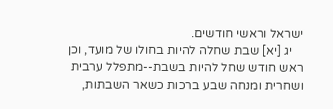ישראל וראשי חודשים.
    יג [יא] שבת שחלה להיות בחולו של מועד, וכן ראש חודש שחל להיות בשבת--מתפלל ערבית ושחרית ומנחה שבע ברכות כשאר השבתות,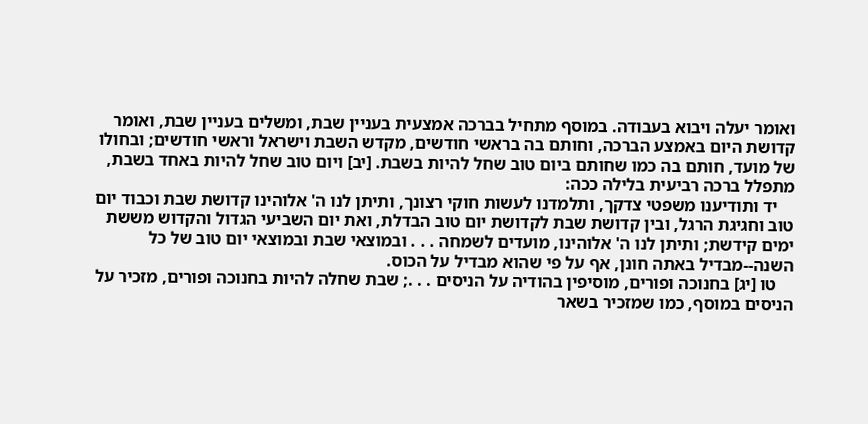ואומר יעלה ויבוא בעבודה. במוסף מתחיל בברכה אמצעית בעניין שבת, ומשלים בעניין שבת, ואומר קדושת היום באמצע הברכה, וחותם בה בראשי חודשים, מקדש השבת וישראל וראשי חודשים; ובחולו של מועד, חותם בה כמו שחותם ביום טוב שחל להיות בשבת. [יב] ויום טוב שחל להיות באחד בשבת, מתפלל ברכה רביעית בלילה ככה:
    יד ותודיענו משפטי צדקך, ותלמדנו לעשות חוקי רצונך, ותיתן לנו ה' אלוהינו קדושת שבת וכבוד יום טוב וחגיגת הרגל, ובין קדושת שבת לקדושת יום טוב הבדלת, ואת יום השביעי הגדול והקדוש מששת ימים קידשת; ותיתן לנו ה' אלוהינו, מועדים לשמחה . . . ובמוצאי שבת ובמוצאי יום טוב של כל השנה--מבדיל באתה חונן, אף על פי שהוא מבדיל על הכוס.
    טו [יג] בחנוכה ופורים, מוסיפין בהודיה על הניסים . . .; שבת שחלה להיות בחנוכה ופורים, מזכיר על הניסים במוסף, כמו שמזכיר בשאר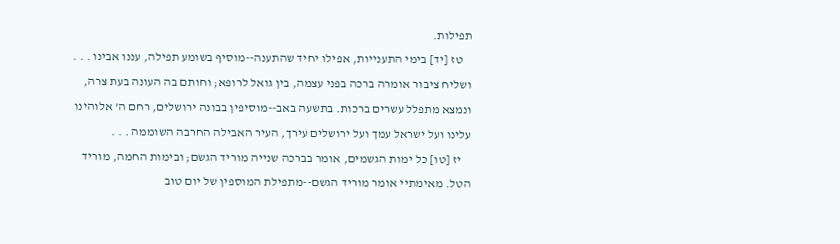תפילות.
    טז [יד] בימי התענייות, אפילו יחיד שהתענה--מוסיף בשומע תפילה, עננו אבינו . . . ושליח ציבור אומרה ברכה בפני עצמה, בין גואל לרופא; וחותם בה העונה בעת צרה, ונמצא מתפלל עשרים ברכות. בתשעה באב--מוסיפין בבונה ירושלים, רחם ה' אלוהינו עלינו ועל ישראל עמך ועל ירושלים עירך, העיר האבילה החרבה השוממה . . .
    יז [טו] כל ימות הגשמים, אומר בברכה שנייה מוריד הגשם; ובימות החמה, מוריד הטל. מאימתיי אומר מוריד הגשם--מתפילת המוספין של יום טוב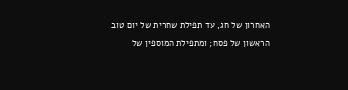האחרון של חג, עד תפילת שחרית של יום טוב הראשון של פסח; ומתפילת המוספין של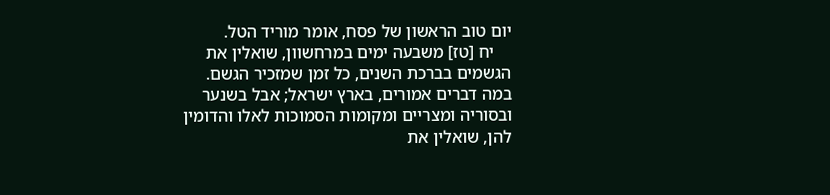יום טוב הראשון של פסח, אומר מוריד הטל.
    יח [טז] משבעה ימים במרחשוון, שואלין את הגשמים בברכת השנים, כל זמן שמזכיר הגשם. במה דברים אמורים, בארץ ישראל; אבל בשנער ובסוריה ומצריים ומקומות הסמוכות לאלו והדומין להן, שואלין את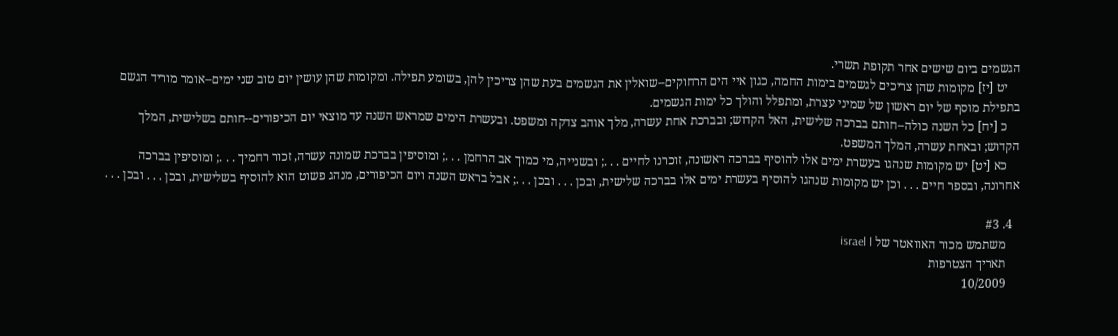הגשמים ביום שישים אחר תקופת תשרי.
    יט [יז] מקומות שהן צריכים לגשמים בימות החמה, כגון איי הים הרחוקים--שואלין את הגשמים בעת שהן צריכין להן, בשומע תפילה. ומקומות שהן עושין יום טוב שני ימים--אומר מוריד הגשם בתפילת מוסף של יום ראשון של שמיני עצרת, ומתפלל והולך כל ימות הגשמים.
    כ [יח] כל השנה כולה--חותם בברכה שלישית, האל הקדוש; ובברכת אחת עשרה, מלך אוהב צדקה ומשפט. ובעשרת הימים שמראש השנה עד מוצאי יום הכיפורים--חותם בשלישית, המלך הקדוש; ובאחת עשרה, המלך המשפט.
    כא [יט] יש מקומות שנהגו בעשרת ימים אלו להוסיף בברכה ראשונה, זוכרנו לחיים . . .; ובשנייה, מי כמוך אב הרחמן . . .; ומוסיפין בברכת שמונה עשרה, זכור רחמיך . . .; ומוסיפין בברכה אחרונה, ובספר חיים . . . וכן יש מקומות שנהגו להוסיף בעשרת ימים אלו בברכה שלישית, ובכן . . . ובכן . . .; אבל בראש השנה ויום הכיפורים, מנהג פשוט הוא להוסיף בשלישית, ובכן . . . ובכן . . .

  4. #3
    משתמש מכור האוואטר של israel l
    תאריך הצטרפות
    10/2009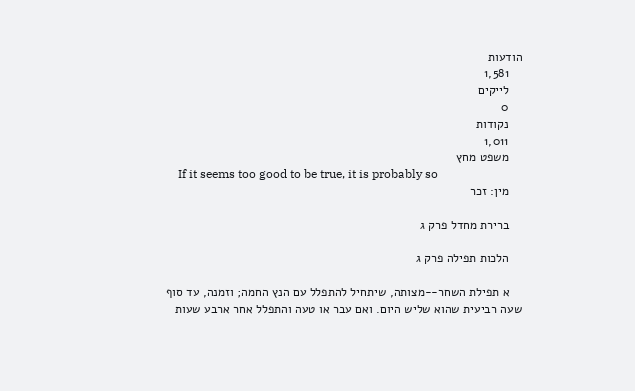הודעות
    1,581
    לייקים
    0
    נקודות
    1,011
    משפט מחץ
    If it seems too good to be true, it is probably so
    מין: זכר

    ברירת מחדל פרק ג

    הלכות תפילה פרק ג

    א תפילת השחר--מצותה, שיתחיל להתפלל עם הנץ החמה; וזמנה, עד סוף שעה רביעית שהוא שליש היום. ואם עבר או טעה והתפלל אחר ארבע שעות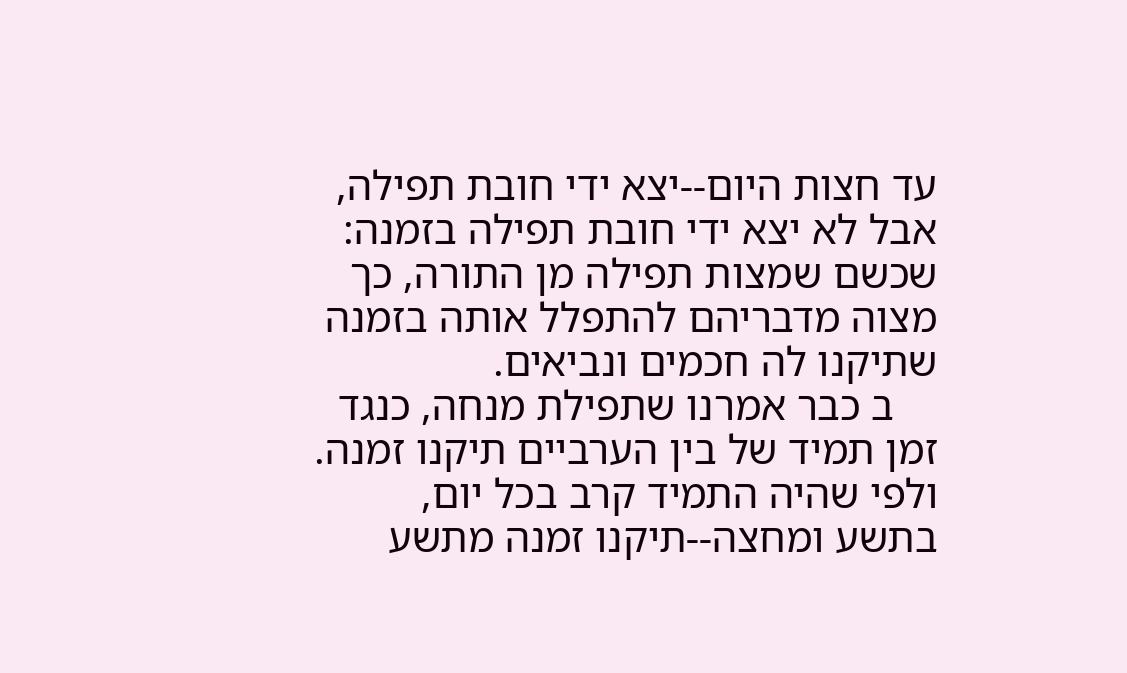עד חצות היום--יצא ידי חובת תפילה, אבל לא יצא ידי חובת תפילה בזמנה: שכשם שמצות תפילה מן התורה, כך מצוה מדבריהם להתפלל אותה בזמנה שתיקנו לה חכמים ונביאים.
    ב כבר אמרנו שתפילת מנחה, כנגד זמן תמיד של בין הערביים תיקנו זמנה. ולפי שהיה התמיד קרב בכל יום, בתשע ומחצה--תיקנו זמנה מתשע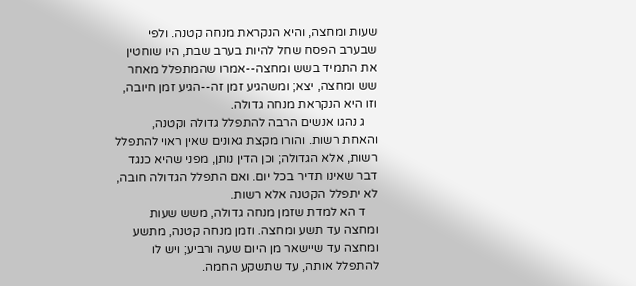שעות ומחצה, והיא הנקראת מנחה קטנה. ולפי שבערב הפסח שחל להיות בערב שבת, היו שוחטין את התמיד בשש ומחצה--אמרו שהמתפלל מאחר שש ומחצה, יצא; ומשהגיע זמן זה--הגיע זמן חיובה, וזו היא הנקראת מנחה גדולה.
    ג נהגו אנשים הרבה להתפלל גדולה וקטנה, והאחת רשות. והורו מקצת גאונים שאין ראוי להתפלל רשות, אלא הגדולה; וכן הדין נותן, מפני שהיא כנגד דבר שאינו תדיר בכל יום. ואם התפלל הגדולה חובה, לא יתפלל הקטנה אלא רשות.
    ד הא למדת שזמן מנחה גדולה, משש שעות ומחצה עד תשע ומחצה. וזמן מנחה קטנה, מתשע ומחצה עד שיישאר מן היום שעה ורביע; ויש לו להתפלל אותה, עד שתשקע החמה.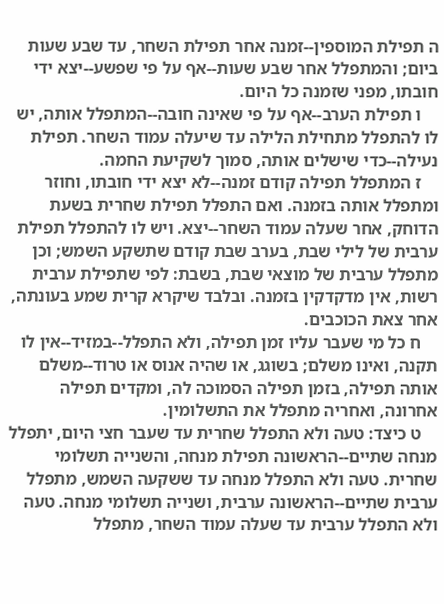ה תפילת המוספין--זמנה אחר תפילת השחר, עד שבע שעות ביום; והמתפלל אחר שבע שעות--אף על פי שפשע--יצא ידי חובתו, מפני שזמנה כל היום.
    ו תפילת הערב--אף על פי שאינה חובה--המתפלל אותה, יש לו להתפלל מתחילת הלילה עד שיעלה עמוד השחר. תפילת נעילה--כדי שישלים אותה, סמוך לשקיעת החמה.
    ז המתפלל תפילה קודם זמנה--לא יצא ידי חובתו, וחוזר ומתפלל אותה בזמנה. ואם התפלל תפילת שחרית בשעת הדוחק, אחר שעלה עמוד השחר--יצא. ויש לו להתפלל תפילת ערבית של לילי שבת, בערב שבת קודם שתשקע השמש; וכן מתפלל ערבית של מוצאי שבת, בשבת: לפי שתפילת ערבית רשות, אין מדקדקין בזמנה. ובלבד שיקרא קרית שמע בעונתה, אחר צאת הכוכבים.
    ח כל מי שעבר עליו זמן תפילה, ולא התפלל--במזיד--אין לו תקנה, ואינו משלם; בשוגג, או שהיה אנוס או טרוד--משלם אותה תפילה, בזמן תפילה הסמוכה לה, ומקדים תפילה אחרונה, ואחריה מתפלל את התשלומין.
    ט כיצד: טעה ולא התפלל שחרית עד שעבר חצי היום, יתפלל מנחה שתיים--הראשונה תפילת מנחה, והשנייה תשלומי שחרית. טעה ולא התפלל מנחה עד ששקעה השמש, מתפלל ערבית שתיים--הראשונה ערבית, ושנייה תשלומי מנחה. טעה ולא התפלל ערבית עד שעלה עמוד השחר, מתפלל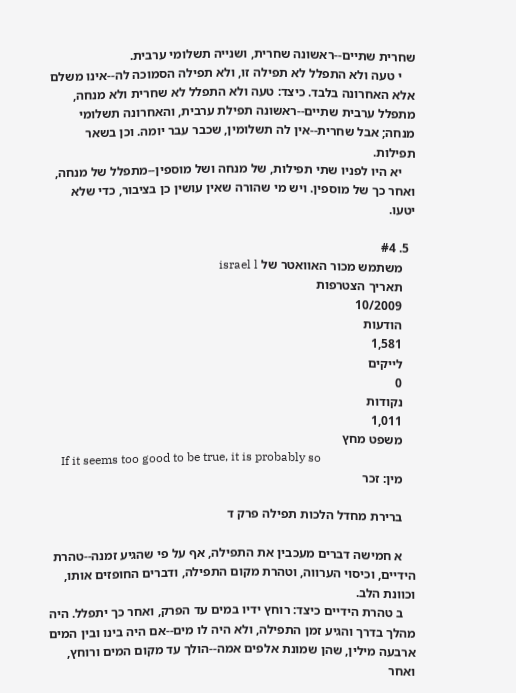שחרית שתיים--ראשונה שחרית, ושנייה תשלומי ערבית.
    י טעה ולא התפלל לא תפילה זו, ולא תפילה הסמוכה לה--אינו משלם אלא האחרונה בלבד. כיצד: טעה ולא התפלל לא שחרית ולא מנחה, מתפלל ערבית שתיים--ראשונה תפילת ערבית, והאחרונה תשלומי מנחה; אבל שחרית--אין לה תשלומין, שכבר עבר יומה. וכן בשאר תפילות.
    יא היו לפניו שתי תפילות, של מנחה ושל מוספין--מתפלל של מנחה, ואחר כך של מוספין. ויש מי שהורה שאין עושין כן בציבור, כדי שלא יטעו.

  5. #4
    משתמש מכור האוואטר של israel l
    תאריך הצטרפות
    10/2009
    הודעות
    1,581
    לייקים
    0
    נקודות
    1,011
    משפט מחץ
    If it seems too good to be true, it is probably so
    מין: זכר

    ברירת מחדל הלכות תפילה פרק ד

    א חמישה דברים מעכבין את התפילה, אף על פי שהגיע זמנה--טהרת הידיים, וכיסוי הערווה, וטהרת מקום התפילה, ודברים החופזים אותו, וכוונת הלב.
    ב טהרת הידיים כיצד: רוחץ ידיו במים עד הפרק, ואחר כך יתפלל. היה מהלך בדרך והגיע זמן התפילה, ולא היה לו מים--אם היה בינו ובין המים ארבעה מילין, שהן שמונת אלפים אמה--הולך עד מקום המים ורוחץ, ואחר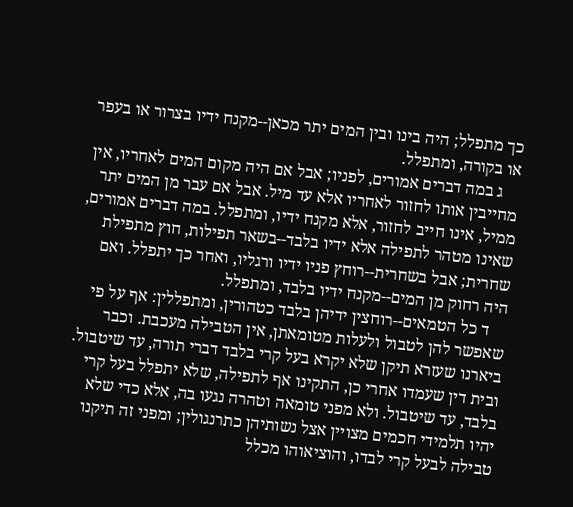כך מתפלל; היה בינו ובין המים יתר מכאן--מקנח ידיו בצרור או בעפר או בקורה, ומתפלל.
    ג במה דברים אמורים, לפניו; אבל אם היה מקום המים לאחריו, אין מחייבין אותו לחזור לאחריו אלא עד מיל. אבל אם עבר מן המים יתר ממיל, אינו חייב לחזור, אלא מקנח ידיו, ומתפלל. במה דברים אמורים, שאינו מטהר לתפילה אלא ידיו בלבד--בשאר תפילות, חוץ מתפילת שחרית; אבל בשחרית--רוחץ פניו ידיו ורגליו, ואחר כך יתפלל. ואם היה רחוק מן המים--מקנח ידיו בלבד, ומתפלל.
    ד כל הטמאים--רוחצין ידיהן בלבד כטהורין, ומתפללין: אף על פי שאפשר להן לטבול ולעלות מטומאתן, אין הטבילה מעכבת. וכבר ביארנו שעזרא תיקן שלא יקרא בעל קרי בלבד דברי תורה, עד שיטבול. ובית דין שעמדו אחרי כן, התקינו אף לתפילה, שלא יתפלל בעל קרי בלבד, עד שיטבול. ולא מפני טומאה וטהרה נגעו בה, אלא כדי שלא יהיו תלמידי חכמים מצויין אצל נשותיהן כתרנגולין; ומפני זה תיקנו טבילה לבעל קרי לבדו, והוציאוהו מכלל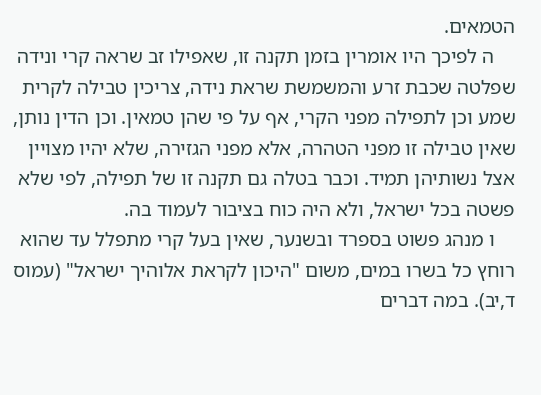הטמאים.
    ה לפיכך היו אומרין בזמן תקנה זו, שאפילו זב שראה קרי ונידה שפלטה שכבת זרע והמשמשת שראת נידה, צריכין טבילה לקרית שמע וכן לתפילה מפני הקרי, אף על פי שהן טמאין. וכן הדין נותן, שאין טבילה זו מפני הטהרה, אלא מפני הגזירה, שלא יהיו מצויין אצל נשותיהן תמיד. וכבר בטלה גם תקנה זו של תפילה, לפי שלא פשטה בכל ישראל, ולא היה כוח בציבור לעמוד בה.
    ו מנהג פשוט בספרד ובשנער, שאין בעל קרי מתפלל עד שהוא רוחץ כל בשרו במים, משום "היכון לקראת אלוהיך ישראל" (עמוס ד,יב). במה דברים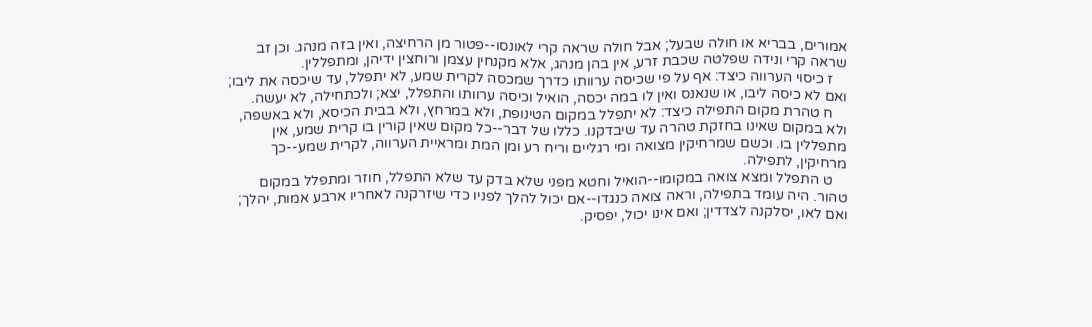אמורים, בבריא או חולה שבעל; אבל חולה שראה קרי לאונסו--פטור מן הרחיצה, ואין בזה מנהג. וכן זב שראה קרי ונידה שפלטה שכבת זרע, אין בהן מנהג, אלא מקנחין עצמן ורוחצין ידיהן, ומתפללין.
    ז כיסוי הערווה כיצד: אף על פי שכיסה ערוותו כדרך שמכסה לקרית שמע, לא יתפלל, עד שיכסה את ליבו; ואם לא כיסה ליבו, או שנאנס ואין לו במה יכסה, הואיל וכיסה ערוותו והתפלל, יצא; ולכתחילה, לא יעשה.
    ח טהרת מקום התפילה כיצד: לא יתפלל במקום הטינופת, ולא במרחץ, ולא בבית הכיסא, ולא באשפה, ולא במקום שאינו בחזקת טהרה עד שיבדקנו. כללו של דבר--כל מקום שאין קורין בו קרית שמע, אין מתפללין בו. וכשם שמרחיקין מצואה ומי רגליים וריח רע ומן המת ומראיית הערווה, לקרית שמע--כך מרחיקין, לתפילה.
    ט התפלל ומצא צואה במקומו--הואיל וחטא מפני שלא בדק עד שלא התפלל, חוזר ומתפלל במקום טהור. היה עומד בתפילה, וראה צואה כנגדו--אם יכול להלך לפניו כדי שיזרקנה לאחריו ארבע אמות, יהלך; ואם לאו, יסלקנה לצדדין; ואם אינו יכול, יפסיק.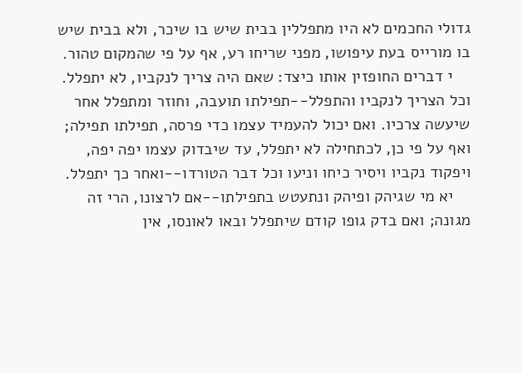גדולי החכמים לא היו מתפללין בבית שיש בו שיכר, ולא בבית שיש בו מורייס בעת עיפושו, מפני שריחו רע, אף על פי שהמקום טהור.
    י דברים החופזין אותו כיצד: שאם היה צריך לנקביו, לא יתפלל. וכל הצריך לנקביו והתפלל--תפילתו תועבה, וחוזר ומתפלל אחר שיעשה צרכיו. ואם יכול להעמיד עצמו כדי פרסה, תפילתו תפילה; ואף על פי כן, לכתחילה לא יתפלל, עד שיבדוק עצמו יפה יפה, ויפקוד נקביו ויסיר כיחו וניעו וכל דבר הטורדו--ואחר כך יתפלל.
    יא מי שגיהק ופיהק ונתעטש בתפילתו--אם לרצונו, הרי זה מגונה; ואם בדק גופו קודם שיתפלל ובאו לאונסו, אין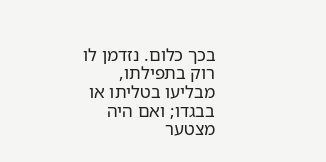בכך כלום. נזדמן לו רוק בתפילתו, מבליעו בטליתו או בבגדו; ואם היה מצטער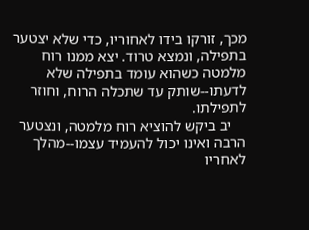מכך, זורקו בידו לאחוריו, כדי שלא יצטער בתפילה, ונמצא טרוד. יצא ממנו רוח מלמטה כשהוא עומד בתפילה שלא לדעתו--שותק עד שתכלה הרוח, וחוזר לתפילתו.
    יב ביקש להוציא רוח מלמטה, ונצטער הרבה ואינו יכול להעמיד עצמו--מהלך לאחריו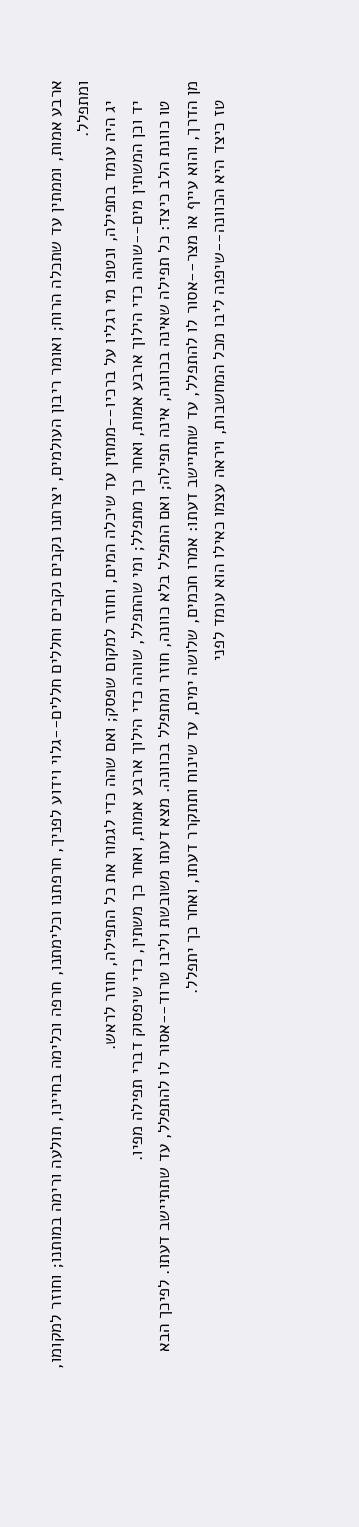ארבע אמות, וממתין עד שתכלה הרוח; ואומר ריבון העולמים, יצרתנו נקבים נקבים וחללים חללים--גלוי וידוע לפניך, חרפתנו וכלימתנו, חרפה וכלימה בחיינו, תולעה ורימה במותנו; וחוזר למקומו, ומתפלל.
    יג היה עומד בתפילה, ונטפו מי רגליו על ברכיו--ממתין עד שיכלה המים, וחוזר למקום שפסק; ואם שהה כדי לגמור את כל התפילה, חוזר לראש.
    יד וכן המשתין מים--שוהה כדי הילוך ארבע אמות, ואחר כך מתפלל; ומי שהתפלל, שוהה כדי הילוך ארבע אמות, ואחר כך משתין, כדי שיפסוק דברי תפילה מפיו.
    טו כוונת הלב כיצד: כל תפילה שאינה בכוונה, אינה תפילה; ואם התפלל בלא כוונה, חוזר ומתפלל בכוונה. מצא דעתו משובשת וליבו טרוד--אסור לו להתפלל, עד שתתיישב דעתו. לפיכך הבא מן הדרך, והוא עייף או מצר--אסור לו להתפלל, עד שתתיישב דעתו: אמרו חכמים, שלושה ימים, עד שינוח ותתקרר דעתו, ואחר כך יתפלל.
    טז כיצד היא הכוונה--שיפנה ליבו מכל המחשבות, ויראה עצמו כאילו הוא עומד לפני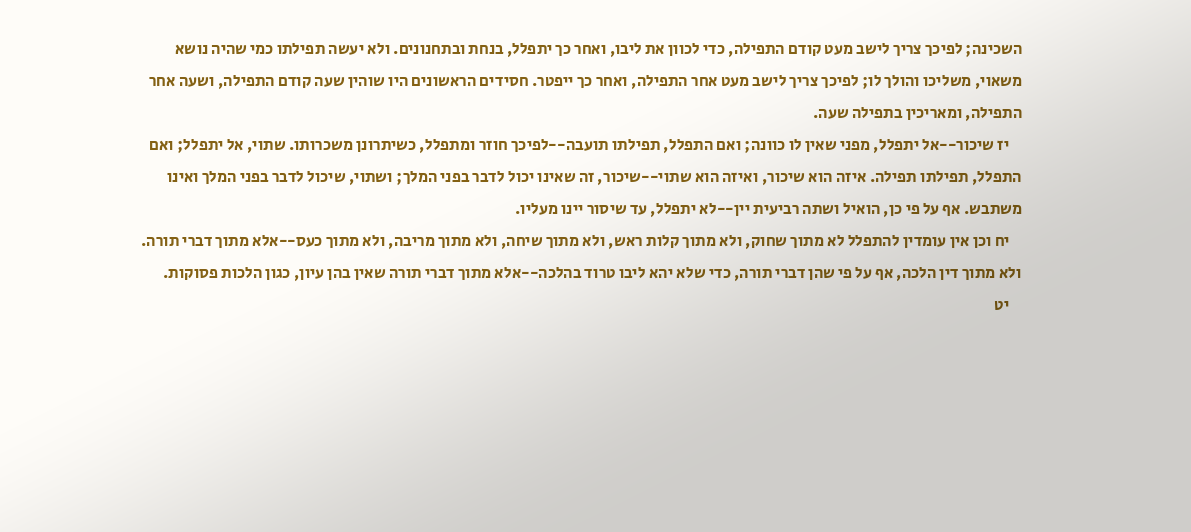השכינה; לפיכך צריך לישב מעט קודם התפילה, כדי לכוון את ליבו, ואחר כך יתפלל, בנחת ובתחנונים. ולא יעשה תפילתו כמי שהיה נושא משאוי, משליכו והולך לו; לפיכך צריך לישב מעט אחר התפילה, ואחר כך ייפטר. חסידים הראשונים היו שוהין שעה קודם התפילה, ושעה אחר התפילה, ומאריכין בתפילה שעה.
    יז שיכור--אל יתפלל, מפני שאין לו כוונה; ואם התפלל, תפילתו תועבה--לפיכך חוזר ומתפלל, כשיתרונן משכרותו. שתוי, אל יתפלל; ואם התפלל, תפילתו תפילה. איזה הוא שיכור, ואיזה הוא שתוי--שיכור, זה שאינו יכול לדבר בפני המלך; ושתוי, שיכול לדבר בפני המלך ואינו משתבש. אף על פי כן, הואיל ושתה רביעית יין--לא יתפלל, עד שיסור יינו מעליו.
    יח וכן אין עומדין להתפלל לא מתוך שחוק, ולא מתוך קלות ראש, ולא מתוך שיחה, ולא מתוך מריבה, ולא מתוך כעס--אלא מתוך דברי תורה. ולא מתוך דין הלכה, אף על פי שהן דברי תורה, כדי שלא יהא ליבו טרוד בהלכה--אלא מתוך דברי תורה שאין בהן עיון, כגון הלכות פסוקות.
    יט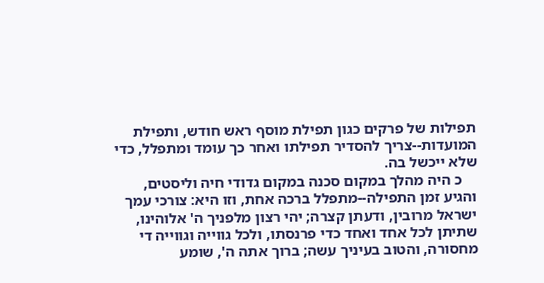תפילות של פרקים כגון תפילת מוסף ראש חודש, ותפילת המועדות--צריך להסדיר תפילתו ואחר כך עומד ומתפלל, כדי שלא ייכשל בה.
    כ היה מהלך במקום סכנה במקום גדודי חיה וליסטים, והגיע זמן התפילה--מתפלל ברכה אחת, וזו היא: צורכי עמך ישראל מרובין, ודעתן קצרה; יהי רצון מלפניך ה' אלוהינו, שתיתן לכל אחד ואחד כדי פרנסתו, ולכל גווייה וגווייה די מחסורה, והטוב בעיניך עשה; ברוך אתה ה', שומע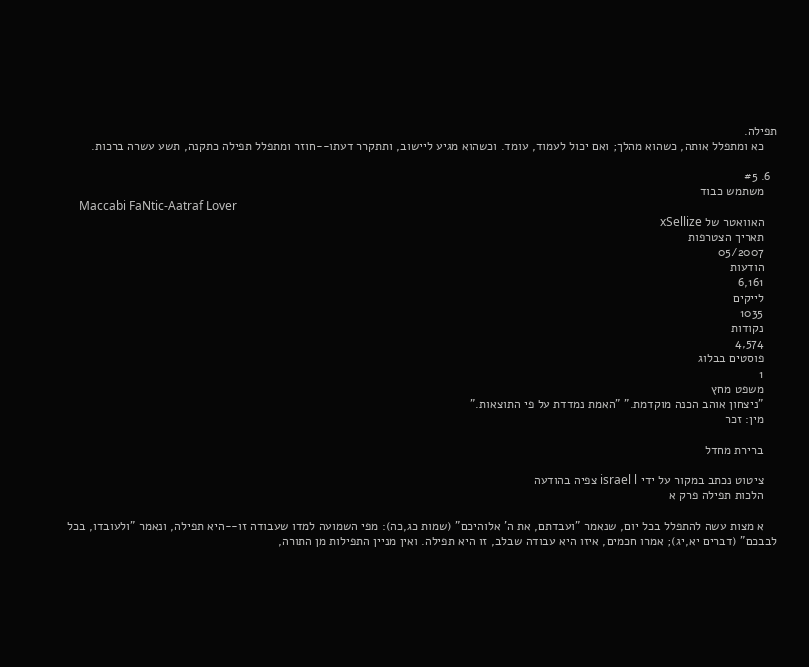תפילה.
    כא ומתפלל אותה, כשהוא מהלך; ואם יכול לעמוד, עומד. וכשהוא מגיע ליישוב, ותתקרר דעתו--חוזר ומתפלל תפילה כתקנה, תשע עשרה ברכות.

  6. #5
    משתמש כבוד
    Maccabi FaNtic-Aatraf Lover
    האוואטר של xSellize
    תאריך הצטרפות
    05/2007
    הודעות
    6,161
    לייקים
    1035
    נקודות
    4,574
    פוסטים בבלוג
    1
    משפט מחץ
    "ניצחון אוהב הכנה מוקדמת." "האמת נמדדת על פי התוצאות."
    מין: זכר

    ברירת מחדל

    ציטוט נכתב במקור על ידי israel l צפיה בהודעה
    הלכות תפילה פרק א

    א מצות עשה להתפלל בכל יום, שנאמר "ועבדתם, את ה' אלוהיכם" (שמות כג,כה): מפי השמועה למדו שעבודה זו--היא תפילה, ונאמר "ולעובדו, בכל לבבכם" (דברים יא,יג); אמרו חכמים, איזו היא עבודה שבלב, זו היא תפילה. ואין מניין התפילות מן התורה,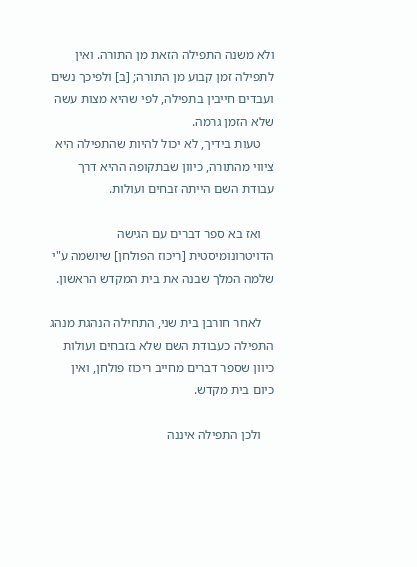ולא משנה התפילה הזאת מן התורה. ואין לתפילה זמן קבוע מן התורה; [ב] ולפיכך נשים ועבדים חייבין בתפילה, לפי שהיא מצות עשה שלא הזמן גרמה.
    טעות בידיך, לא יכול להיות שהתפילה היא ציווי מהתורה, כיוון שבתקופה ההיא דרך עבודת השם הייתה זבחים ועולות.

    ואז בא ספר דברים עם הגישה הדויטרונומיסטית [ריכוז הפולחן] שיושמה ע"י שלמה המלך שבנה את בית המקדש הראשון.

    לאחר חורבן בית שני, התחילה הנהגת מנהג התפילה כעבודת השם שלא בזבחים ועולות כיוון שספר דברים מחייב ריכוז פולחן, ואין כיום בית מקדש.

    ולכן התפילה איננה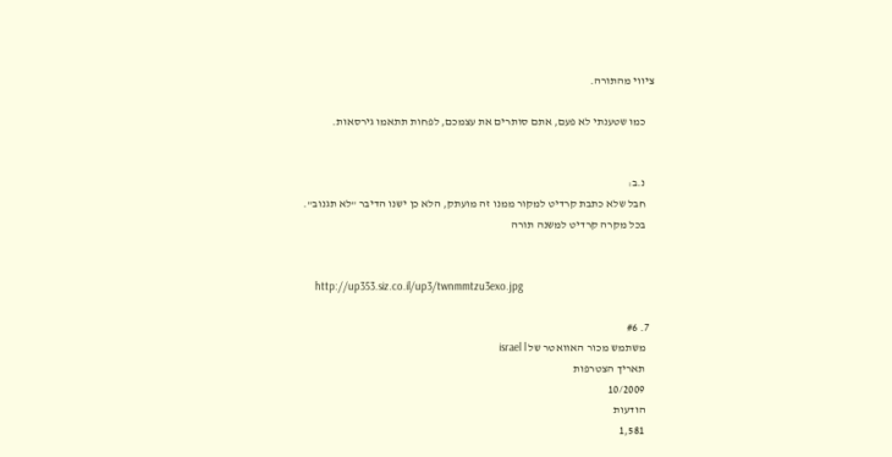ציווי מהתורה.

    כמו שטענתי לא פעם, אתם סותרים את עצמכם, לפחות תתאמו גירסאות.


    נ.ב:
    חבל שלא כתבת קרדיט למקור ממנו זה מועתק, הלא כן ישנו הדיבר "לא תגנוב".
    בכל מקרה קרדיט למשנה תורה


    http://up353.siz.co.il/up3/twnmmtzu3exo.jpg

  7. #6
    משתמש מכור האוואטר של israel l
    תאריך הצטרפות
    10/2009
    הודעות
    1,581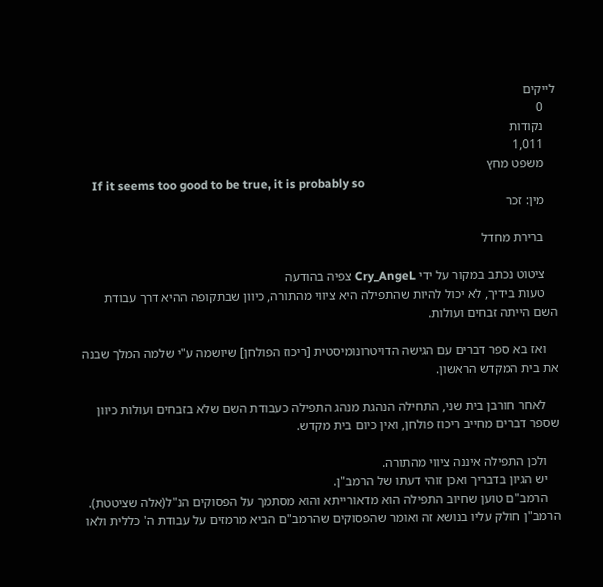לייקים
    0
    נקודות
    1,011
    משפט מחץ
    If it seems too good to be true, it is probably so
    מין: זכר

    ברירת מחדל

    ציטוט נכתב במקור על ידי Cry_AngeL צפיה בהודעה
    טעות בידיך, לא יכול להיות שהתפילה היא ציווי מהתורה, כיוון שבתקופה ההיא דרך עבודת השם הייתה זבחים ועולות.

    ואז בא ספר דברים עם הגישה הדויטרונומיסטית [ריכוז הפולחן] שיושמה ע"י שלמה המלך שבנה את בית המקדש הראשון.

    לאחר חורבן בית שני, התחילה הנהגת מנהג התפילה כעבודת השם שלא בזבחים ועולות כיוון שספר דברים מחייב ריכוז פולחן, ואין כיום בית מקדש.

    ולכן התפילה איננה ציווי מהתורה.
    יש הגיון בדבריך ואכן זוהי דעתו של הרמב"ן.
    הרמב"ם טוען שחיוב התפילה הוא מדאורייתא והוא מסתמך על הפסוקים הנ"ל(אלה שציטטת). הרמב"ן חולק עליו בנושא זה ואומר שהפסוקים שהרמב"ם הביא מרמזים על עבודת ה' כללית ולאו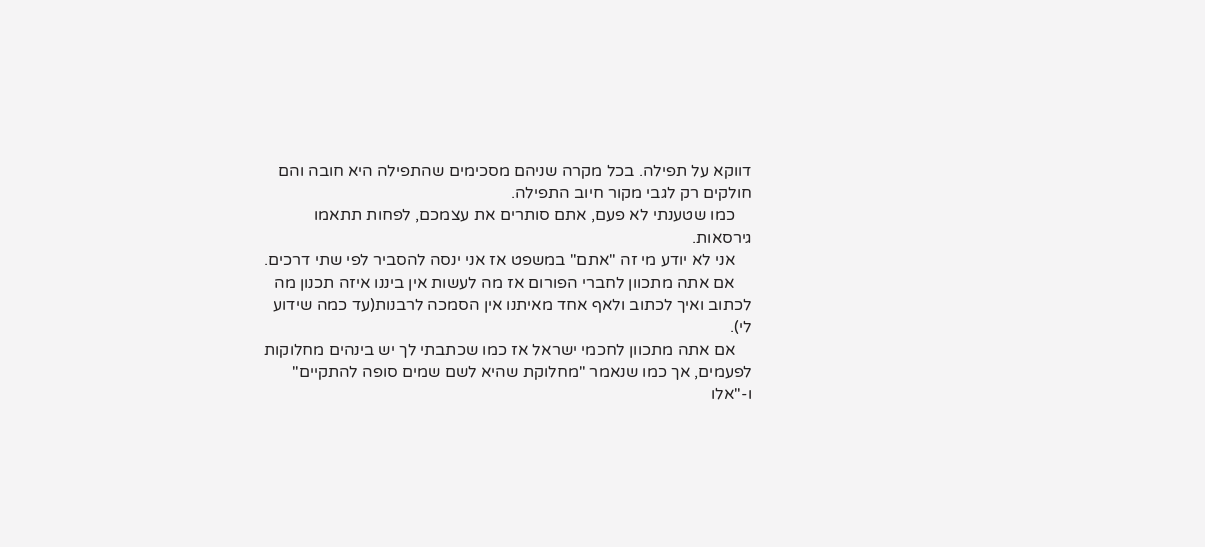דווקא על תפילה. בכל מקרה שניהם מסכימים שהתפילה היא חובה והם חולקים רק לגבי מקור חיוב התפילה.
    כמו שטענתי לא פעם, אתם סותרים את עצמכם, לפחות תתאמו גירסאות.
    אני לא יודע מי זה "אתם" במשפט אז אני ינסה להסביר לפי שתי דרכים.
    אם אתה מתכוון לחברי הפורום אז מה לעשות אין ביננו איזה תכנון מה לכתוב ואיך לכתוב ולאף אחד מאיתנו אין הסמכה לרבנות(עד כמה שידוע לי).
    אם אתה מתכוון לחכמי ישראל אז כמו שכתבתי לך יש בינהים מחלוקות לפעמים, אך כמו שנאמר "מחלוקת שהיא לשם שמים סופה להתקיים" ו-"אלו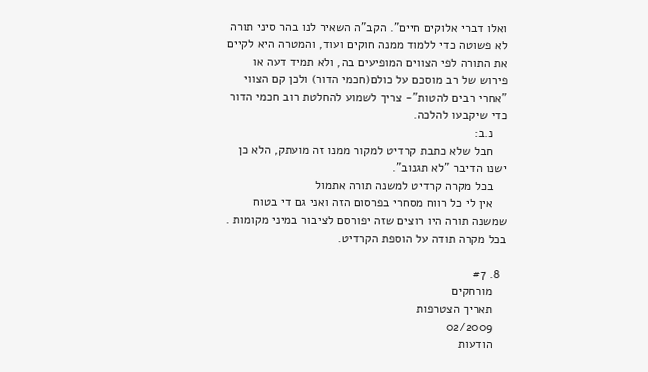ואלו דברי אלוקים חיים". הקב"ה השאיר לנו בהר סיני תורה לא פשוטה כדי ללמוד ממנה חוקים ועוד, והמטרה היא לקיים את התורה לפי הצווים המופיעים בה, ולא תמיד דעה או פירוש של רב מוסכם על כולם(חכמי הדור) ולכן קם הצווי "אחרי רבים להטות"- צריך לשמוע להחלטת רוב חכמי הדור כדי שיקבעו להלכה.
    נ.ב:
    חבל שלא כתבת קרדיט למקור ממנו זה מועתק, הלא כן ישנו הדיבר "לא תגנוב".
    בכל מקרה קרדיט למשנה תורה אתמול
    אין לי כל רווח מסחרי בפרסום הזה ואני גם די בטוח שמשנה תורה היו רוצים שזה יפורסם לציבור במיני מקומות . בכל מקרה תודה על הוספת הקרדיט.

  8. #7
    מורחקים
    תאריך הצטרפות
    02/2009
    הודעות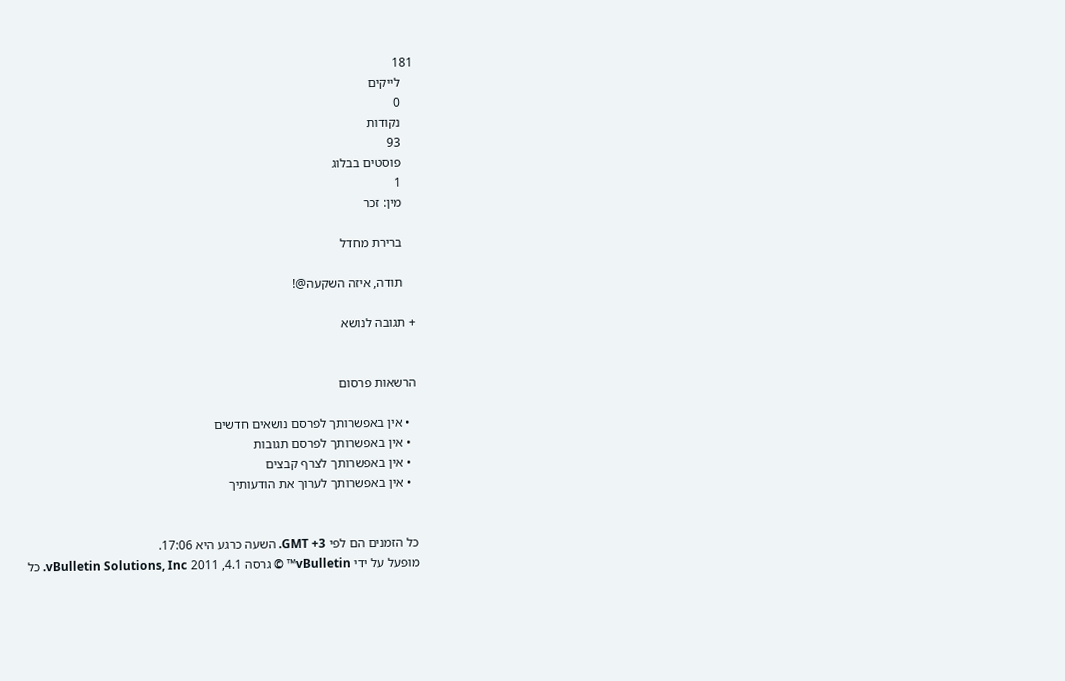181
    לייקים
    0
    נקודות
    93
    פוסטים בבלוג
    1
    מין: זכר

    ברירת מחדל

    תודה, איזה השקעה@!

+ תגובה לנושא


הרשאות פרסום

  • אין באפשרותך לפרסם נושאים חדשים
  • אין באפשרותך לפרסם תגובות
  • אין באפשרותך לצרף קבצים
  • אין באפשרותך לערוך את הודעותיך


כל הזמנים הם לפי GMT +3. השעה כרגע היא 17:06.
מופעל על ידי vBulletin™ © גרסה 4.1, 2011 vBulletin Solutions, Inc. כל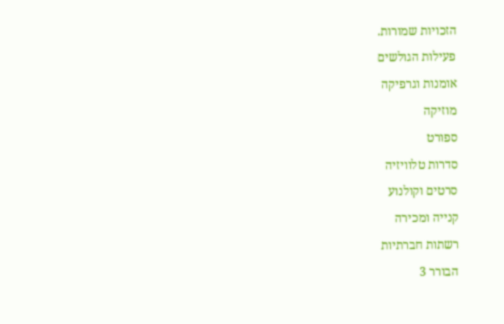הזכויות שמורות.
פעילות הגולשים
אומנות וגרפיקה
מוזיקה
ספורט
סדרות טלוויזיה
סרטים וקולנוע
קנייה ומכירה
רשתות חברתיות
הבורר 3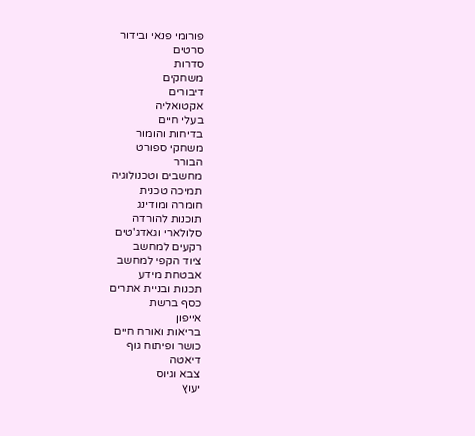פורומי פנאי ובידור
סרטים
סדרות
משחקים
דיבורים
אקטואליה
בעלי חיים
בדיחות והומור
משחקי ספורט
הבורר
מחשבים וטכנולוגיה
תמיכה טכנית
חומרה ומודינג
תוכנות להורדה
סלולארי וגאדג'טים
רקעים למחשב
ציוד הקפי למחשב
אבטחת מידע
תכנות ובניית אתרים
כסף ברשת
אייפון
בריאות ואורח חיים
כושר ופיתוח גוף
דיאטה
צבא וגיוס
יעוץ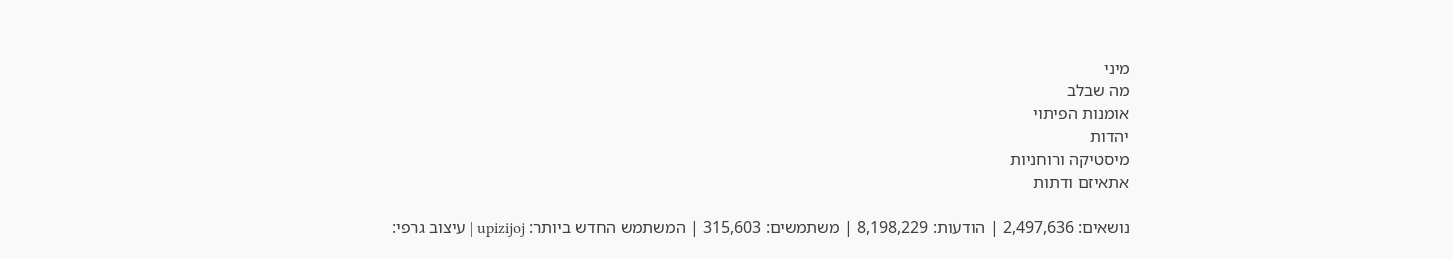מיני
מה שבלב
אומנות הפיתוי
יהדות
מיסטיקה ורוחניות
אתאיזם ודתות

נושאים: 2,497,636 | הודעות: 8,198,229 | משתמשים: 315,603 | המשתמש החדש ביותר: upizijoj | עיצוב גרפי: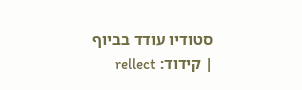סטודיו עודד בביוף | קידוד: rellect